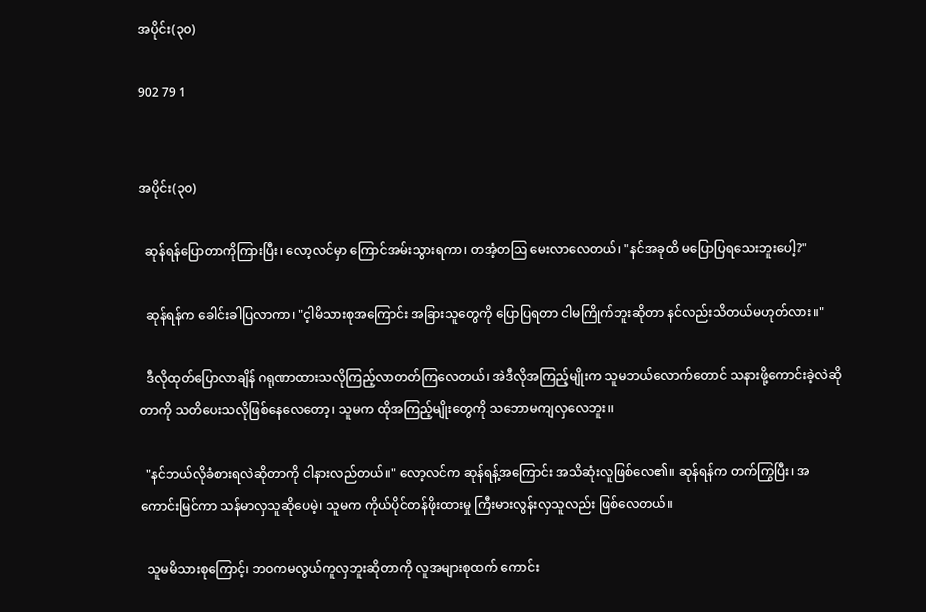အပိုင်း(၃၀)

902 79 1


အပိုင်း(၃၀)

  ဆုန်ရန်ပြောတာကိုကြားပြီး၊ လော့လင်မှာ ကြောင်အမ်းသွားရကာ၊ တအံ့တဩ မေးလာလေတယ်၊ "နင်အခုထိ မပြောပြရသေးဘူးပေါ့?"

  ဆုန်ရန်က ခေါင်းခါပြလာကာ၊ "င့ါမိသားစုအကြောင်း အခြားသူတွေကို ပြောပြရတာ ငါမကြိုက်ဘူးဆိုတာ နင်လည်းသိတယ်မဟုတ်လား။"

  ဒီလိုထုတ်ပြောလာချိန် ဂရုဏာထားသလိုကြည့်လာတတ်ကြလေတယ်၊ အဲဒီလိုအကြည့်မျိုးက သူမဘယ်လောက်တောင် သနားဖို့ကောင်းခဲ့လဲဆိုတာကို သတိပေးသလိုဖြစ်နေလေတော့၊ သူမက ထိုအကြည့်မျိုးတွေကို သဘောမကျလှလေဘူး၊၊

  "နင်ဘယ်လိုခံစားရလဲဆိုတာကို ငါနားလည်တယ်။" လော့လင်က ဆုန်ရန့်အကြောင်း အသိဆုံးလူဖြစ်လေ၏။ ဆုန်ရန်က တက်ကြွပြီး၊ အကောင်းမြင်ကာ သန်မာလှသူဆိုပေမဲ့၊ သူမက ကိုယ်ပိုင်တန်ဖိုးထားမှု ကြီးမားလွန်းလှသူလည်း ဖြစ်လေတယ်။

  သူမမိသားစုကြောင့်၊ ဘဝကမလွယ်ကူလှဘူးဆိုတာကို လူအများစုထက် ကောင်း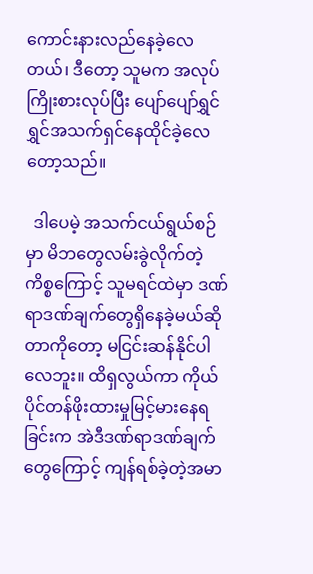ကောင်းနားလည်နေခဲ့လေတယ်၊ ဒီတော့ သူမက အလုပ်ကြိုးစားလုပ်ပြီး ပျော်ပျော်ရွှင်ရွှင်အသက်ရှင်နေထိုင်ခဲ့လေတော့သည်။

  ဒါပေမဲ့ အသက်ငယ်ရွယ်စဉ်မှာ မိဘတွေလမ်းခွဲလိုက်တဲ့ကိစ္စကြောင့် သူမရင်ထဲမှာ ဒဏ်ရာဒဏ်ချက်တွေရှိနေခဲ့မယ်ဆိုတာကိုတော့ မငြင်းဆန်နိုင်ပါလေဘူး။ ထိရှလွယ်ကာ ကိုယ်ပိုင်တန်ဖိုးထားမှုမြင့်မားနေရခြင်းက အဲဒီဒဏ်ရာဒဏ်ချက်တွေကြောင့် ကျန်ရစ်ခဲ့တဲ့အမာ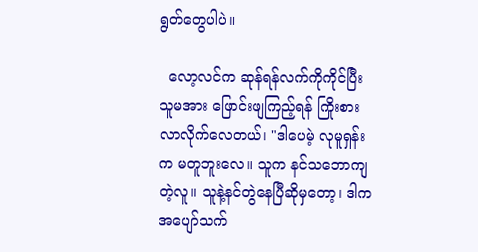ရွတ်တွေပါပဲ။

  လော့လင်က ဆုန်ရန်လက်ကိုကိုင်ပြီး သူမအား ဖြောင်းဖျကြည့်ရန် ကြိုးစားလာလိုက်လေတယ်၊ "ဒါပေမဲ့ လုမူရှန်းက မတူဘူးလေ။ သူက နင်သဘောကျတဲ့လူ။ သူနဲ့နင်‌တွဲနေပြီဆိုမှတော့၊ ဒါက အပျော်သက်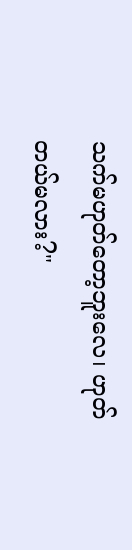သက်မဟုတ်တော့ဘူးလေ၊ ဟုတ်တယ်မလား?"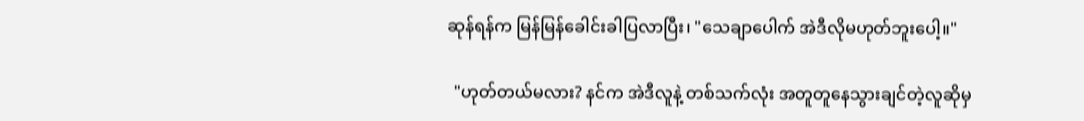ဆုန်ရန်က ‌မြန်မြန်ခေါင်းခါပြလာပြီး၊ "သေချာပေါက် အဲဒီလိုမဟုတ်ဘူးပေါ့။"

  "ဟုတ်တယ်မလား? နင်က အဲဒီလူနဲ့ တစ်သက်လုံး အတူတူနေသွားချင်တဲ့လူဆိုမှ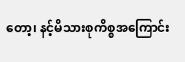တော့၊ နင့်မိသားစုကိစ္စအကြောင်း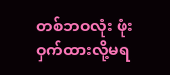တစ်ဘဝလုံး ဖုံးဝှက်ထားလို့မရ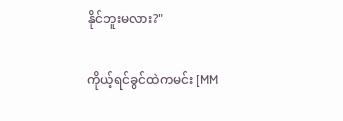နိုင်ဘူးမလား?"

ကိုယ့်ရင်ခွင်ထဲကမင်း [MM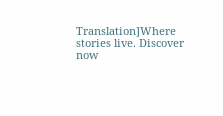Translation]Where stories live. Discover now